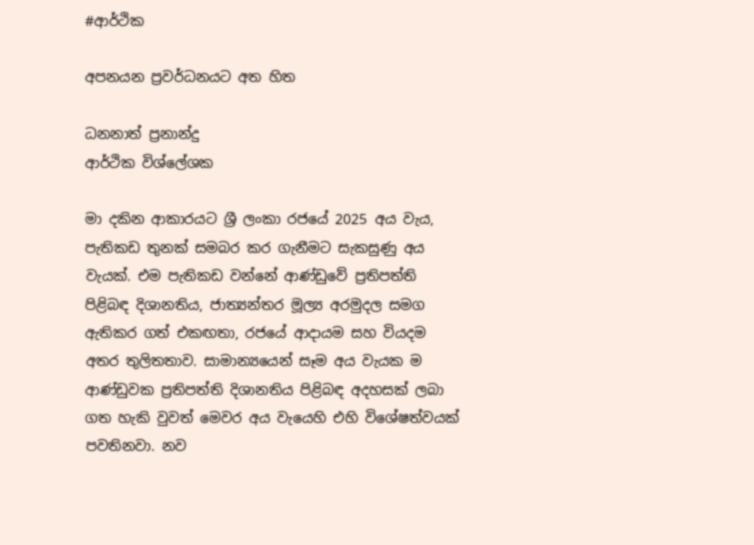#ආර්ථික

අපනයන ප්‍රවර්ධනයට අත හිත

ධනනාත් ප්‍රනාන්දු
ආර්ථික විශ්ලේශක

මා දකින ආකාරයට ශ්‍රී ලංකා රජයේ 2025 අය වැය, පැතිකඩ තුනක් සමබර කර ගැනීමට සැකසුණු අය වැයක්. එම පැතිකඩ වන්නේ ආණ්ඩුවේ ප්‍රතිපත්ති පිළිබඳ දිශානතිය, ජාත්‍යන්තර මූල්‍ය අරමුදල සමග ඇතිකර ගත් එකඟතා, රජයේ ආදායම සහ වියදම අතර තුලිතතාව. සාමාන්‍යයෙන් සෑම අය වැයක ම ආණ්ඩුවක ප්‍රතිපත්ති දිශානතිය පිළිබඳ අදහසක් ලබා ගත හැකි වුවත් මෙවර අය වැයෙහි එහි විශේෂත්වයක් පවතිනවා. නව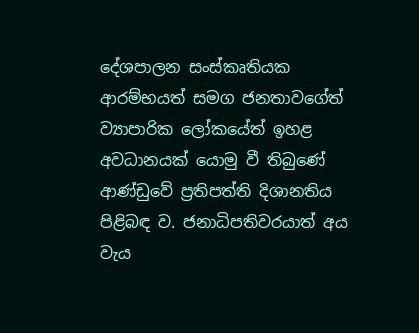දේශපාලන සංස්කෘතියක ආරම්භයත් සමග ජනතාවගේත් ව්‍යාපාරික ලෝකයේත් ඉහළ අවධානයක් යොමු වී තිබුණේ ආණ්ඩුවේ ප්‍රතිපත්ති දිශානතිය පිළිබඳ ව. ජනාධිපතිවරයාත් අය වැය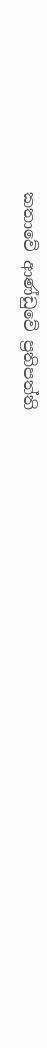කතාවේ ආණ්ඩුවේ ප්‍රතිපත්ති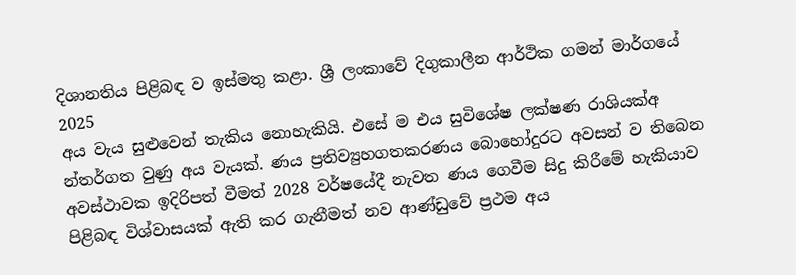දිශානතිය පිළිබඳ ව ඉස්මතු කළා. ශ්‍රී ලංකාවේ දිගුකාලීන ආර්ථික ගමන් මාර්ගයේ 2025
අය වැය සුළුවෙන් තැකිය නොහැකියි. එසේ ම එය සුවිශේෂ ලක්ෂණ රාශියක්අ න්තර්ගත වුණු අය වැයක්. ණය ප්‍රතිව්‍යුහගතකරණය බොහෝදුරට අවසන් ව තිබෙන අවස්ථාවක ඉදිරිපත් වීමත් 2028 වර්ෂයේදී නැවත ණය ගෙවීම සිදු කිරීමේ හැකියාව පිළිබඳ විශ්වාසයක් ඇති කර ගැනීමත් නව ආණ්ඩුවේ ප්‍රථම අය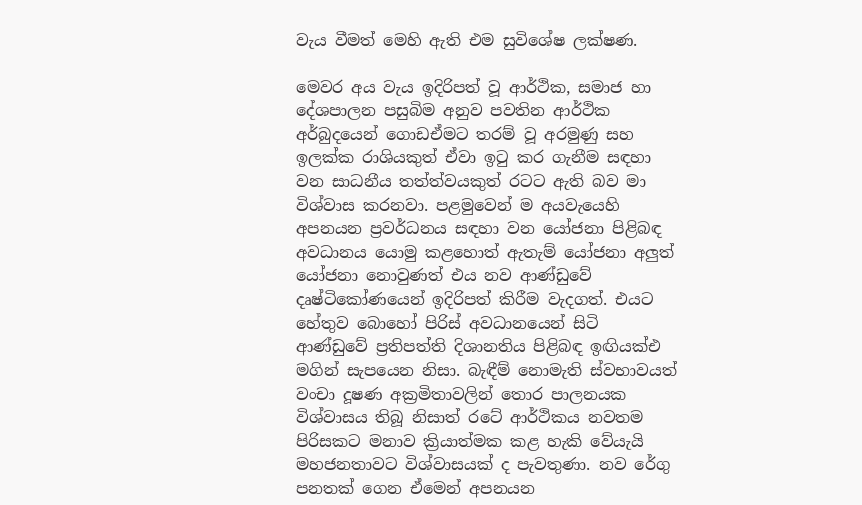වැය වීමත් මෙහි ඇති එම සුවිශේෂ ලක්ෂණ.

මෙවර අය වැය ඉදිරිපත් වූ ආර්ථික, සමාජ හා දේශපාලන පසුබිම අනුව පවතින ආර්ථික අර්බුදයෙන් ගොඩඒමට තරම් වූ අරමුණු සහ ඉලක්ක රාශියකුත් ඒවා ඉටු කර ගැනීම සඳහා වන සාධනීය තත්ත්වයකුත් රටට ඇති බව මා විශ්වාස කරනවා. පළමුවෙන් ම අයවැයෙහි අපනයන ප්‍රවර්ධනය සඳහා වන යෝජනා පිළිබඳ අවධානය යොමු කළහොත් ඇතැම් යෝජනා අලුත් යෝජනා නොවුණත් එය නව ආණ්ඩුවේ දෘෂ්ටිකෝණයෙන් ඉදිරිපත් කිරීම වැදගත්. එයට හේතුව බොහෝ පිරිස් අවධානයෙන් සිටි ආණ්ඩුවේ ප්‍රතිපත්ති දිශානතිය පිළිබඳ ඉඟියක්එ මගින් සැපයෙන නිසා. බැඳීම් නොමැති ස්වභාවයත් වංචා දූෂණ අක්‍රමිතාවලින් තොර පාලනයක විශ්වාසය තිබූ නිසාත් රටේ ආර්ථිකය නවතම පිරිසකට මනාව ක්‍රියාත්මක කළ හැකි වේයැයි මහජනතාවට විශ්වාසයක් ද පැවතුණා. නව රේගු පනතක් ගෙන ඒමෙන් අපනයන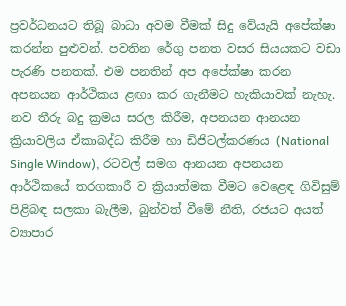ප්‍රවර්ධනයට තිබූ බාධා අවම වීමක් සිදු වේයැයි අපේක්ෂා කරන්න පුළුවන්. පවතින රේගු පනත වසර සියයකට වඩා පැරණි පනතක්. එම පනතින් අප අපේක්ෂා කරන අපනයන ආර්ථිකය ළඟා කර ගැනීමට හැකියාවක් නැහැ. නව තීරු බදු ක්‍රමය සරල කිරීම, අපනයන ආනයන ක්‍රියාවලිය ඒකාබද්ධ කිරීම හා ඩිජිටල්කරණය (National Single Window), රටවල් සමග ආනයන අපනයන ආර්ථිකයේ තරගකාරී ව ක්‍රියාත්මක වීමට වෙළෙඳ ගිවිසුම් පිළිබඳ සලකා බැලීම, බුන්වත් වීමේ නීති, රජයට අයත් ව්‍යාපාර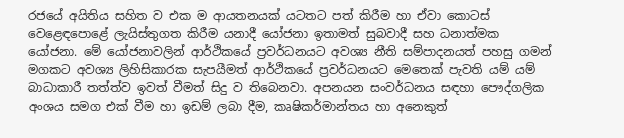රජයේ අයිතිය සහිත ව එක ම ආයතනයක් යටතට පත් කිරීම හා ඒවා කොටස් වෙළෙඳපොළේ ලැයිස්තුගත කිරීම යනාදී යෝජනා ඉතාමත් සුබවාදී සහ ධනාත්මක යෝජනා. මේ යෝජනාවලින් ආර්ථිකයේ ප්‍රවර්ධනයට අවශ්‍ය නීති සම්පාදනයත් පහසු ගමන් මගකට අවශ්‍ය ලිහිසිකාරක සැපයීමත් ආර්ථිකයේ ප්‍රවර්ධනයට මෙතෙක් පැවති යම් යම් බාධාකාරී තත්ත්ව ඉවත් වීමත් සිදු ව තිබෙනවා. අපනයන සංවර්ධනය සඳහා පෞද්ගලික අංශය සමග එක් වීම හා ඉඩම් ලබා දීම, කෘෂිකර්මාන්තය හා අනෙකුත්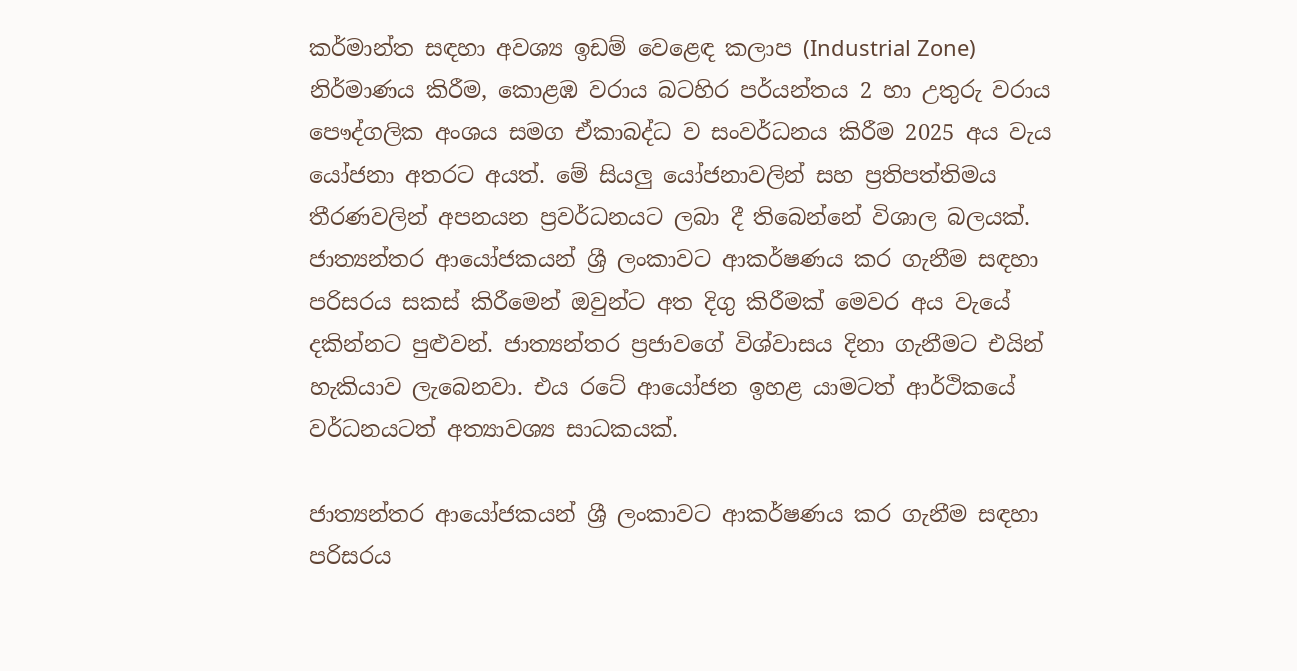කර්මාන්ත සඳහා අවශ්‍ය ඉඩම් වෙළෙඳ කලාප (Industrial Zone) නිර්මාණය කිරීම, කොළඹ වරාය බටහිර පර්යන්තය 2 හා උතුරු වරාය පෞද්ගලික අංශය සමග ඒකාබද්ධ ව සංවර්ධනය කිරීම 2025 අය වැය යෝජනා අතරට අයත්. මේ සියලු යෝජනාවලින් සහ ප්‍රතිපත්තිමය තීරණවලින් අපනයන ප්‍රවර්ධනයට ලබා දී තිබෙන්නේ විශාල බලයක්. ජාත්‍යන්තර ආයෝජකයන් ශ්‍රී ලංකාවට ආකර්ෂණය කර ගැනීම සඳහා පරිසරය සකස් කිරීමෙන් ඔවුන්ට අත දිගු කිරීමක් මෙවර අය වැයේ දකින්නට පුළුවන්. ජාත්‍යන්තර ප්‍රජාවගේ විශ්වාසය දිනා ගැනීමට එයින් හැකියාව ලැබෙනවා. එය රටේ ආයෝජන ඉහළ යාමටත් ආර්ථිකයේ වර්ධනයටත් අත්‍යාවශ්‍ය සාධකයක්.

ජාත්‍යන්තර ආයෝජකයන් ශ්‍රී ලංකාවට ආකර්ෂණය කර ගැනීම සඳහා පරිසරය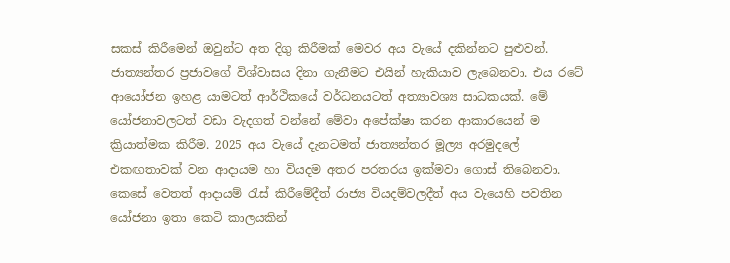සකස් කිරීමෙන් ඔවුන්ට අත දිගු කිරීමක් මෙවර අය වැයේ දකින්නට පුළුවන්. ජාත්‍යන්තර ප්‍රජාවගේ විශ්වාසය දිනා ගැනීමට එයින් හැකියාව ලැබෙනවා. එය රටේ ආයෝජන ඉහළ යාමටත් ආර්ථිකයේ වර්ධනයටත් අත්‍යාවශ්‍ය සාධකයක්. මේ යෝජනාවලටත් වඩා වැදගත් වන්නේ මේවා අපේක්ෂා කරන ආකාරයෙන් ම ක්‍රියාත්මක කිරීම. 2025 අය වැයේ දැනටමත් ජාත්‍යන්තර මූල්‍ය අරමුදලේ එකඟතාවක් වන ආදායම හා වියදම අතර පරතරය ඉක්මවා ගොස් තිබෙනවා. කෙසේ වෙතත් ආදායම් රැස් කිරීමේදීත් රාජ්‍ය වියදම්වලදීත් අය වැයෙහි පවතින යෝජනා ඉතා කෙටි කාලයකින්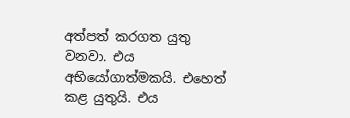අත්පත් කරගත යුතු වනවා. එය අභියෝගාත්මකයි. එහෙත් කළ යුතුයි. එය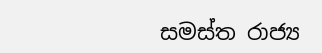සමස්ත රාජ්‍ය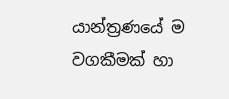යාන්ත්‍රණයේ ම වගකීමක් හා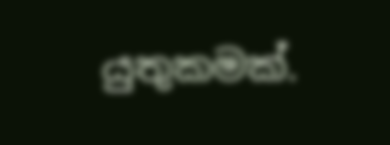යුතුකමක්.